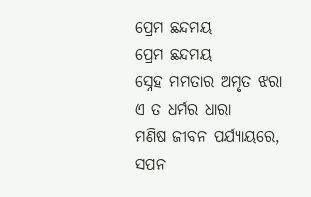ପ୍ରେମ ଛନ୍ଦମୟ
ପ୍ରେମ ଛନ୍ଦମୟ
ସ୍ନେହ ମମତାର ଅମୃତ ଝରା
ଏ ତ ଧର୍ମର ଧାରା
ମଣିଷ ଜୀବନ ପର୍ଯ୍ୟାୟରେ,
ସପନ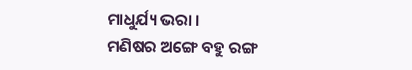ମାଧୁର୍ଯ୍ୟ ଭରା ।
ମଣିଷର ଅଙ୍ଗେ ବହୁ ରଙ୍ଗ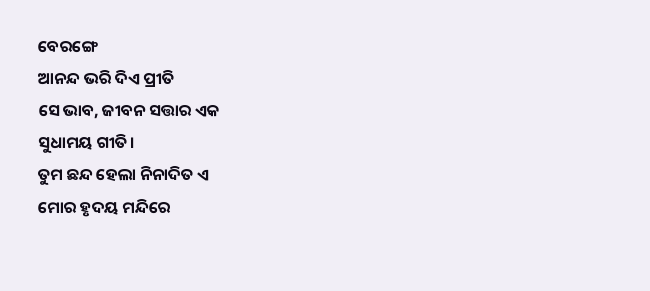ବେରଙ୍ଗେ
ଆନନ୍ଦ ଭରି ଦିଏ ପ୍ରୀତି
ସେ ଭାବ, ଜୀବନ ସତ୍ତାର ଏକ
ସୁଧାମୟ ଗୀତି।
ତୁମ ଛନ୍ଦ ହେଲା ନିନାଦିତ ଏ
ମୋର ହୃଦୟ ମନ୍ଦିରେ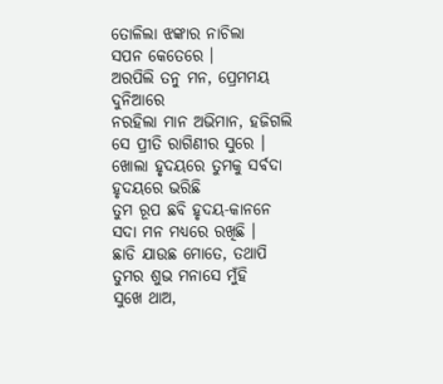ତୋଳିଲା ଝଙ୍କାର ନାଚିଲା
ସପନ କେତେରେ ।
ଅରପିଲି ତନୁ ମନ, ପ୍ରେମମୟ
ଦୁନିଆରେ
ନରହିଲା ମାନ ଅଭିମାନ, ହଜିଗଲି
ସେ ପ୍ରୀତି ରାଗିଣୀର ସୁରେ ।
ଖୋଲା ହୃଦୟରେ ତୁମକୁ ସର୍ବଦା
ହୃଦୟରେ ଭରିଛି
ତୁମ ରୂପ ଛବି ହୃଦୟ-କାନନେ
ସଦା ମନ ମଧ୍ୟରେ ରଖିଛି ।
ଛାଡି ଯାଉଛ ମୋତେ, ତଥାପି
ତୁମର ଶୁଭ ମନାସେ ମୁଁହି
ସୁଖେ ଥାଅ,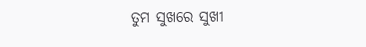ତୁମ ସୁଖରେ ସୁଖୀ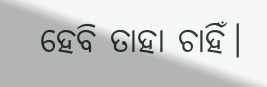ହେବି ତାହା ଚାହିଁ।